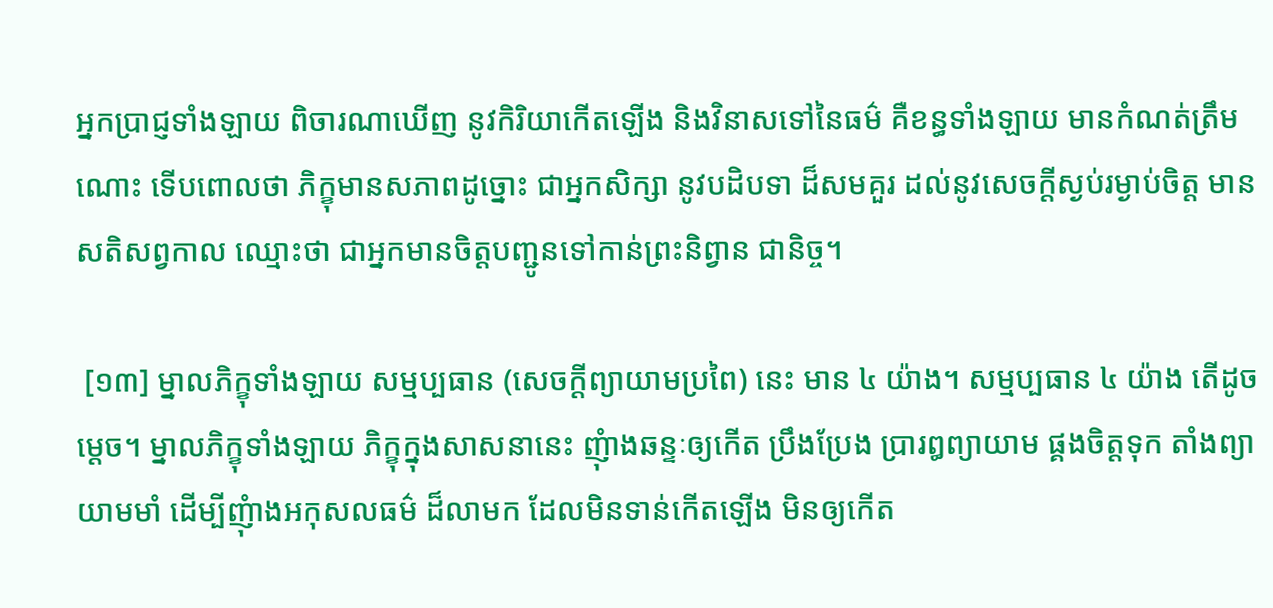អ្នកប្រាជ្ញទាំងឡាយ ពិចារណាឃើញ នូវកិរិយាកើតឡើង និងវិនាសទៅនៃធម៌ គឺខន្ធទាំងឡាយ មានកំណត់ត្រឹមណោះ ទើបពោលថា ភិក្ខុមានសភាពដូច្នោះ ជាអ្នកសិក្សា នូវបដិបទា ដ៏សមគួរ ដល់នូវសេចក្តីស្ងប់រម្ងាប់ចិត្ត មានសតិសព្វកាល ឈ្មោះថា ជាអ្នកមានចិត្តបញ្ជូនទៅកាន់ព្រះនិព្វាន ជានិច្ច។

 [១៣] ម្នាលភិក្ខុទាំងឡាយ សម្មប្បធាន (សេចក្តីព្យាយាមប្រពៃ) នេះ មាន ៤ យ៉ាង។ សម្មប្បធាន ៤ យ៉ាង តើដូចម្តេច។ ម្នាលភិក្ខុទាំងឡាយ ភិក្ខុក្នុងសាសនានេះ ញុំាងឆន្ទៈឲ្យកើត ប្រឹងប្រែង ប្រារឰព្យាយាម ផ្គងចិត្តទុក តាំងព្យាយាមមាំ ដើម្បីញុំាងអកុសលធម៌ ដ៏លាមក ដែលមិនទាន់កើតឡើង មិនឲ្យកើត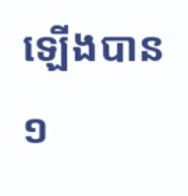ឡើងបាន ១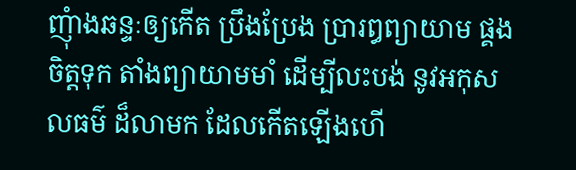ញុំាងឆន្ទៈឲ្យកើត ប្រឹងប្រែង ប្រារឰព្យាយាម ផ្គងចិត្តទុក តាំងព្យាយាមមាំ ដើម្បីលះបង់ នូវអកុសលធម៌ ដ៏លាមក ដែលកើតឡើងហើ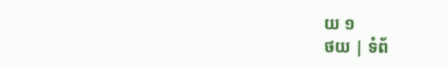យ ១
ថយ | ទំព័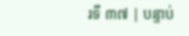រទី ៣៧ | បន្ទាប់